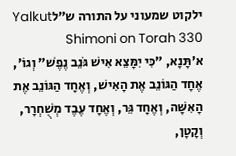ילקוט שמעוני על התורה ש״לYalkut Shimoni on Torah 330
א׳תָּנָא, "כִּי יִמָּצֵא אִישׁ גֹּנֵב נֶפֶשׁ" וְגוֹ', אֶחָד הַגּוֹנֵב אֶת הָאִישׁ, וְאֶחָד הַגּוֹנֵב אֶת הָאִשָּׁה, וְאֶחָד גֵּר, וְאֶחָד עֶבֶד מְשֻׁחְרָר, וְקָטָן,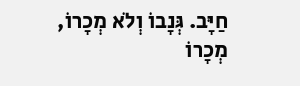חַיָּב. גְּנָבוֹ וְלֹא מְכָרוֹ, מְכָרוֹ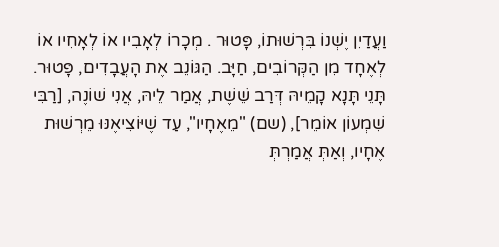וַעֲדַיִן יֶשְׁנוֹ בִּרְשׁוּתוֹ, פָּטוּר . מְכָרוֹ לְאָבִיו אוֹ לְאָחִיו אוֹ לְאֶחָד מִן הַקְּרוֹבִים, חַיָּב. הַגּוֹנֵב אֶת הָעֲבָדִים, פָּטוּר. תָּנֵי תָּנָא קָמֵיהּ דְּרַב שֵׁשֶׁת, אֲמַר לֵיהּ, אֲנִי שׁוֹנֶה, [רַבִּי שִׁמְעוֹן אוֹמֵר], (שם) "מֵאֶחָיו", עַד שֶׁיּוֹצִיאֶנּוּ מֵרְשׁוּת אֶחָיו, וְאַתְּ אֲמַרְתְּ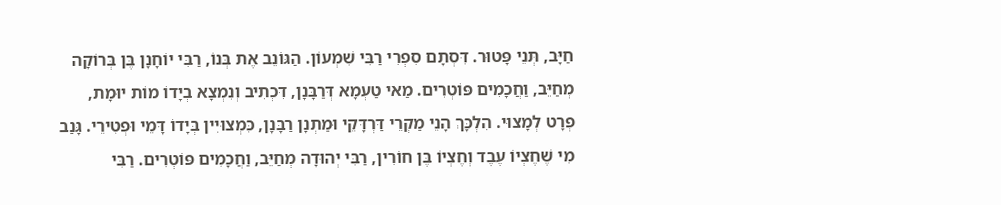חַיָּב, תְּנֵי פָּטוּר. דִּסְתָם סִפְרִי רַבִּי שִׁמְעוֹן. הַגּוֹנֵב אֶת בְּנוֹ, רַבִּי יוֹחָנָן בֶּן בְּרוֹקָה מְחַיֵּב, וַחֲכָמִים פּוֹטְרִים. מַאי טַעְמָא דְּרַבָּנָן, דִּכְתִיב וְנִמְצָא בְיָדוֹ מוֹת יוּמָת, פְּרָט לְמָצוּי. הִלְכָּךְ הָנֵי מַקְרֵי דַּרְדָּקֵי וּמַתְנָן רַבָּנָן, כִּמְצוּיִין בְּיָדוֹ דָּמֵי וּפְטִירֵי. גָּנַב מִי שֶׁחֶצְיוֹ עֶבֶד וְחֶצְיוֹ בֶּן חוֹרִין, רַבִּי יְהוּדָה מְחַיֵּב, וַחֲכָמִים פּוֹטְרִים. רַבִּי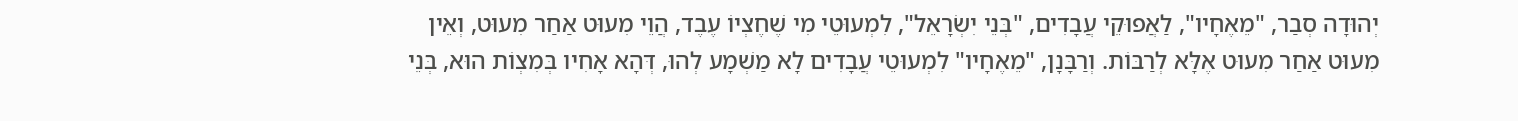יְהוּדָה סְבַר, "מֵאֶחָיו", לַאֲפוּקֵי עֲבָדִים, "בְּנֵי יִשְׂרָאֵל", לִמְעוּטֵי מִי שֶׁחֶצְיוֹ עֶבֶד, הֲוֵי מִעוּט אַחַר מִעוּט, וְאֵין מִעוּט אַחַר מִעוּט אֶלָּא לְרַבּוֹת. וְרַבָּנָן, "מֵאֶחָיו" לִמְעוּטֵי עֲבָדִים לָא מַשְׁמָע לְהוּ, דְּהָא אָחִיו בְּמִצְוֹת הוּא, בְּנֵי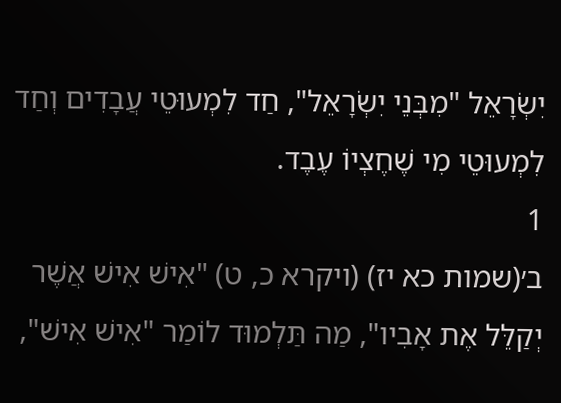יִשְׂרָאֵל "מִבְּנֵי יִשְׂרָאֵל", חַד לִמְעוּטֵי עֲבָדִים וְחַד לִמְעוּטֵי מִי שֶׁחֶצְיוֹ עֶבֶד.
1
ב׳(שמות כא יז) (ויקרא כ, ט) "אִישׁ אִישׁ אֲשֶׁר יְקַלֵּל אֶת אָבִיו", מַה תַּלְמוּד לוֹמַר "אִישׁ אִישׁ",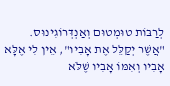לְרַבּוֹת טוּמְטוּם וְאַנְדְּרוֹגִינוּס. "אֲשֶׁר יְקַלֵּל אֶת אָבִיו", אֵין לִי אֶלָּא אָבִיו וְאִמּוֹ אָבִיו שֶׁלֹּא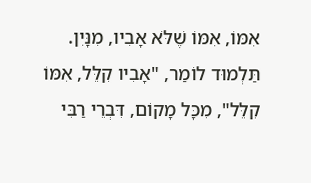אִמּוֹ, אִמּוֹ שֶׁלֹּא אָבִיו, מִנָּיִן. תַּלְמוּד לוֹמַר, "אָבִיו קִלֵּל, אִמּוֹ קִלֵּל", מִכָּל מָקוֹם, דִּבְרֵי רַבִּי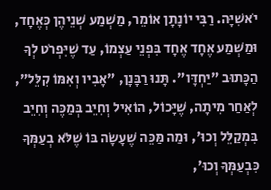יֹאשִׁיָּה. רַבִּי יוֹנָתָן אוֹמֵר, מַשְׁמַע שְׁנֵיהֶן כְּאֶחָד, וּמַשְׁמַע אֶחָד אֶחָד בִּפְנֵי עַצְמוֹ, עַד שֶׁיִּפְרֹט לְךָ הַכָּתוּב "יַחְדָּו". תָּנוּ רַבָּנָן, "אָבִיו וְאִמּוֹ קִלֵּל", לְאַחַר מִיתָה, שֶׁיָּכוֹל, הוֹאִיל וְחִיֵב בְּמַכֶּה וְחִיֵב בִּמְקַלֵּל וְכוּ', וּמַה מַּכֵּה שֶׁעָשָׂה בּוֹ שֶׁלֹּא בְעַמְּךָ כִּבְעַמְּךָ וְכוּ',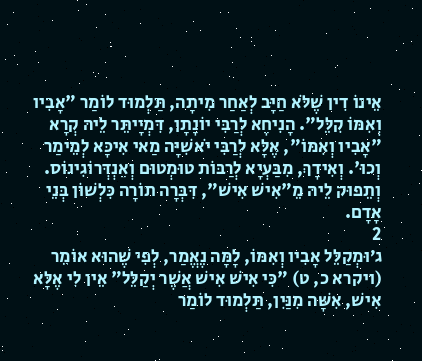אֵינוֹ דִין שֶׁלֹּא חַיָּב לְאַחַר מִיתָה, תַּלְמוּד לוֹמַר "אָבִיו וְאִמּוֹ קִלֵּל". הָנִיחָא לְרַבִּי יוֹנָתָן, דִּמְיָיתֵּר לֵיהּ קְרָא "אָבִיו וְאִמּוֹ", אֶלָּא לְרַבִּי יֹאשִׁיָּה מַאי אִיכָּא לְמֵימַר וְכוּ'. וְאִידָךְ, מִבַּעְיָא לְרַבּוֹת טוּמְטוּם וְאַנְדְּרוֹגִינוֹס. וְתֵפוּק לֵיהּ מֵ"אִישׁ אִישׁ", דִּבְּרָה תוֹרָה כִּלְשׁוֹן בְּנֵי אָדָם.
2
ג׳וּמְקַלֵּל אָבִיו וְאִמּוֹ, לָמָּה נֶאֱמַר, לְפִי שֶׁהוּא אוֹמֵר (ויקרא כ, ט) "כִּי אִישׁ אִישׁ אֲשֶׁר יְקַלֵּל" אֵין לִי אֶלָּא אִישׁ, אִשָּׁה מִנַּיִן, תַּלְמוּד לוֹמַר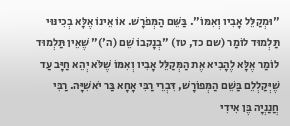"וּמְקַלֵּל אָבִיו וְאִמּוֹ". בַּשֵּׁם הַמְּפֹרָשׁ. אוֹ אֵינוֹ אֶלָּא בְכִינּוּי תַּלְמוּד לוֹמַר (שם כד, טז) "בְנָקבוֹ שֵׁם (ה')" שֶׁאֵין תַּלְמוּד לוֹמַר אֶלָּא לֶהָבִיא אֶת הַמְּקַלֵּל אָבִיו וְאִמּוֹ שֶׁלֹּא יְהֵא חַיָּב עַד שֶׁיְּקַלְלֵם בַּשֵׁם הַמְּפוֹרָשׁ, דִּבְרֵי רַבִּי אָחָא בַּר יֹאשִׁיָּה. רַבִּי חֲנַנְיָה בֶּן אִידִי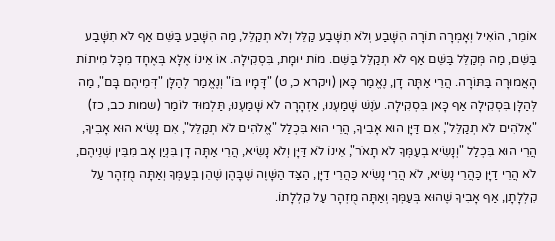אוֹמֵר, הוֹאִיל וְאָמְרָה תוֹרָה הִשָּׁבַע וְלֹא תִשָּׁבַע קַלֵּל וְלֹא תְקַלֵּל, מַה הִשָּׁבַע בַּשֵּׁם אַף לֹא תִשָּׁבַע בַּשֵּׁם, מַה מְּקַלֵּל בַּשֵּׁם אַף לֹא תְקַלֵּל בַּשֵּׁם. מוֹת יוּמָת, בִּסְקִילָה. אוֹ אֵינוֹ אֶלָּא בְּאֶחָד מִכָּל מִיתוֹת הָאֲמוּרָה בַּתּוֹרָה. הֲרֵי אַתָּה דָן, נֶאֱמַר כָּאן (ויקרא כ, ט) "דָּמָיו בּוֹ" וְנֶאֱמַר לְהַלָּן "דְּמֵיהֶם בָּם", מַה לְּהַלָּן בִּסְקִילָה אַף כָּאן בִּסְקִילָה. עֹנֶשׁ שָׁמַעְנוּ, אַזְהָרָה לֹא שָׁמַעְנוּ, תַּלְמוּד לוֹמַר (שמות כב, כז) "אֶלֹהִים לֹא תְקַלֵּל", אִם דַּיָּן הוּא אָבִיךָ, הֲרֵי הוּא בִּכְלַל "אֱלֹהִים לֹא תְקַלֵּל", אִם נָשִׂיא הוּא אָבִיךָ, הֲרֵי הוּא בִּכְלַל "וְנָשִׂיא בְעַמְּךָ לֹא תָאֹר", אֵינוֹ לֹא דַּיָּן וְלֹא נָשִׂיא, הֲרֵי אַתָּה דָן בִּנְיַן אָב מִבֵּין שְׁנֵיהֶם, לֹא הֲרֵי דַיָּן כַּהֲרֵי נָשִׂיא, לֹא הֲרֵי נָשִׂיא כַּהֲרֵי דַיָּן, הַצַּד הַשָּׁוֶה שֶׁבָּהֶן שֶׁהֵן בְּעַמְּךָ וְאַתָּה מֻזְהָר עַל קִלְלָתָן, אַף אָבִיךָ שֶׁהוּא בְּעַמְּךָ וְאַתָּה מֻזְהָר עַל קִלְלָתוֹ.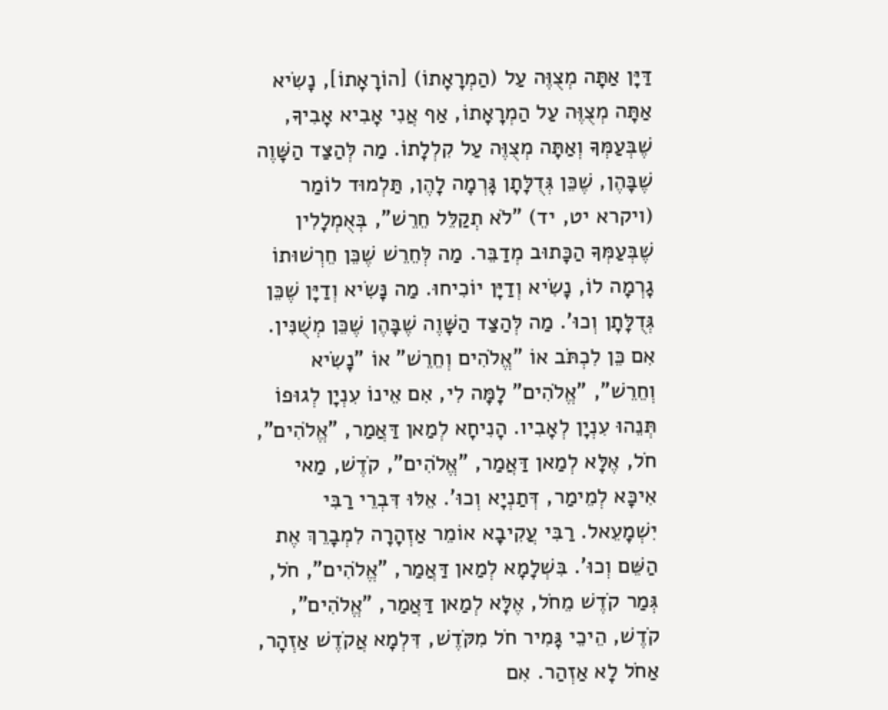דַּיָּן אַתָּה מְצֻוֶּה עַל (הַמְרָאָתוֹ) [הוֹרָאָתוֹ], נָשִׂיא אַתָּה מְצֻוֶּה עַל הַמְרָאָתוֹ, אַף אֲנִי אָבִיא אָבִיךָ, שֶׁבְּעַמְּךָ וְאַתָּה מְצֻוֶּה עַל קִלְלָתוֹ. מַה לְּהַצַּד הַשָּׁוֶה שֶׁבָּהֶן, שֶׁכֵּן גְּדֻלָּתָן גָּרְמָה לָהֶן, תַּלְמוּד לוֹמַר (ויקרא יט, יד) "לֹא תְקַלֵּל חֵרֵשׁ", בְּאֻמְלָלִין שֶׁבְּעַמְּךָ הַכָּתוּב מְדַבֵּר. מַה לְּחֵרֵשׁ שֶׁכֵּן חֵרְשׁוּתוֹ גָרְמָה לוֹ, נָשִׂיא וְדַיָּן יוֹכִיחוּ. מַה נָּשִׂיא וְדַיָּן שֶׁכֵּן גְּדֻלָּתָן וְכוּ'. מַה לְּהַצַּד הַשָּׁוֶה שֶׁבָּהֶן שֶׁכֵּן מְשֻׁנִּין. אִם כֵּן לִכְתֹּב אוֹ "אֱלֹהִים וְחֵרֵשׁ" אוֹ "נָשִׂיא וְחֵרֵשׁ", "אֱלֹהִים" לָמָּה לִי, אִם אֵינוֹ עִנְיָן לְגוּפוֹ תְּנֵהוּ עִנְיָן לְאָבִיו. הָנִיחָא לְמַאן דַּאֲמַר, "אֱלֹהִים", חֹל, אֶלָּא לְמַאן דַּאֲמַר, "אֱלֹהִים", קֹדֶשׁ, מַאי אִיכָּא לְמֵימַר, דְּתַנְיָא וְכוּ'. אֵלּוּ דִּבְרֵי רַבִּי יִשְׁמָעֵאל. רַבִּי עֲקִיבָא אוֹמֵר אַזְהָרָה לִמְבָרֵךְ אֶת הַשֵּׁם וְכוּ'. בִּשְׁלָמָא לְמַאן דַּאֲמַר, "אֱלֹהִים", חֹל, גְּמַר קֹדֶשׁ מֵחֹל, אֶלָּא לְמַאן דַּאֲמַר, "אֱלֹהִים", קֹדֶשׁ, הֵיכֵי גָּמִיר חֹל מִקֹּדֶשׁ, דִּלְמָא אֲקֹדֶשׁ אַזְהָר, אַחֹל לָא אַזְהַר. אִם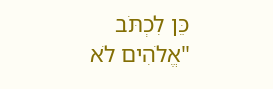כֵּן לִכְתֹּב "אֱלֹהִים לֹא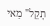תָקֵל" מַאי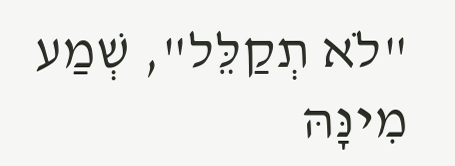"לֹא תְקַלֵּל", שְׁמַע מִינָּהּ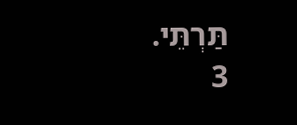תַּרְתֵּי.
3